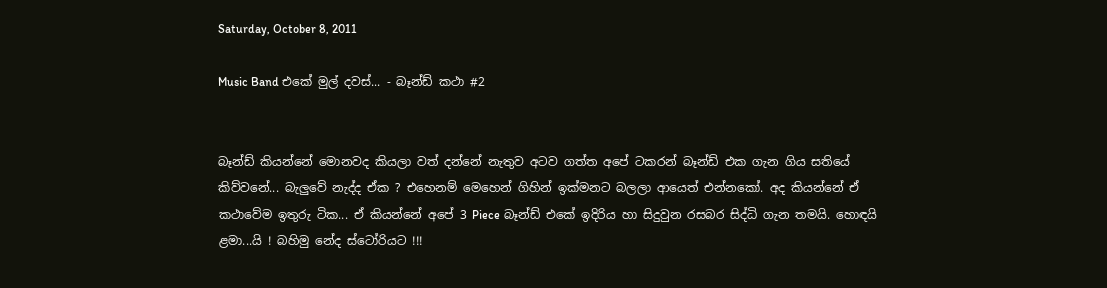Saturday, October 8, 2011

Music Band එකේ මුල් දවස්... - බෑන්ඩ් කථා #2


බෑන්ඩ් කියන්නේ මොනවද කියලා වත් දන්නේ නැතුව අටව ගත්ත අපේ ටකරන් බෑන්ඩ් එක ගැන ගිය සතියේ කිව්වනේ... බැලුවේ නැද්ද ඒක ? එහෙනම් මෙහෙන් ගිහින් ඉක්මනට බලලා ආයෙත් එන්නකෝ. අද කියන්නේ ඒ කථාවේම ඉතුරු ටික... ඒ කියන්නේ අපේ 3 Piece බෑන්ඩ් එකේ ඉදිරිය හා සිදුවුන රසබර සිද්ධි ගැන තමයි. හොඳයි ළමා...යි ! බහිමු නේද ස්ටෝරියට !!!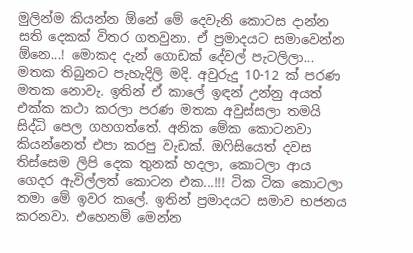මුලින්ම කියන්න ඕනේ මේ දෙවැනි කොටස දාන්න සති දෙකක් විතර ගතවුනා. ඒ ප්‍රමාදයට සමාවෙන්න ඕනෙ...! මොකද දැන් ගොඩක් දේවල් පැටලිලා... මතක තිබුනට පැහැදිලි මදි. අවුරුදු 10-12 ක් පරණ මතක නොවැ. ඉතින් ඒ කාලේ ඉඳන් උන්නු අයත් එක්ක කථා කරලා පරණ මතක අවුස්සලා තමයි සිද්ධි පෙල ගහගත්තේ. අනික මේක කොටනවා කියන්නෙත් එපා කරපු වැඩක්. ඔෆිසියෙත් දවස තිස්සෙම ලිපි දෙක තුනක් හදලා, කොටලා ආය ගෙදර ඇවිල්ලත් කොටන එක...!!! ටික ටික කොටලා තමා මේ ඉවර කලේ. ඉතින් ප්‍රමාදයට සමාව භජනය කරනවා. එහෙනම් මෙන්න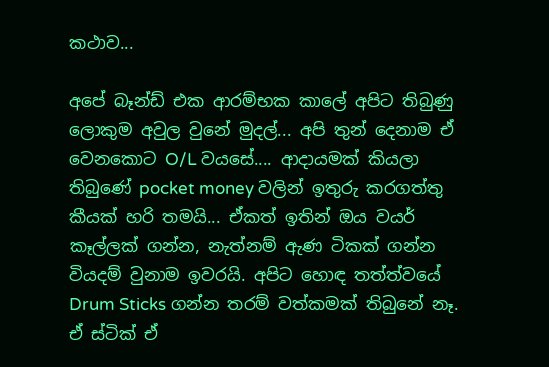කථාව...

අපේ බෑන්ඩ් එක ආරම්භක කාලේ අපිට තිබුණු ලොකුම අවුල වුනේ මුදල්... අපි තුන් දෙනාම ඒ වෙනකොට O/L වයසේ.... ආදායමක් කියලා තිබු‍ණේ pocket money වලින් ඉතුරු කරගත්තු කීයක් හරි තමයි... ඒකත් ඉතින් ඔය වයර් කෑල්ලක් ගන්න, නැත්නම් ඇණ ටිකක් ගන්න වියදම් වුනාම ඉවරයි. අපිට හොඳ තත්ත්වයේ Drum Sticks ගන්න තරම් වත්කමක් තිබුනේ නෑ. ඒ ස්ටික් ඒ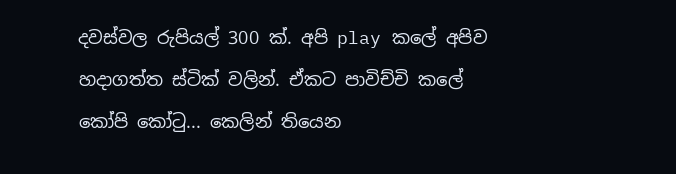දවස්වල රුපියල් 300 ක්. අපි play කලේ අපිව හදාගත්ත ස්ටික් වලින්. ඒකට පාවිච්චි කලේ කෝපි කෝටු... කෙලින් තියෙන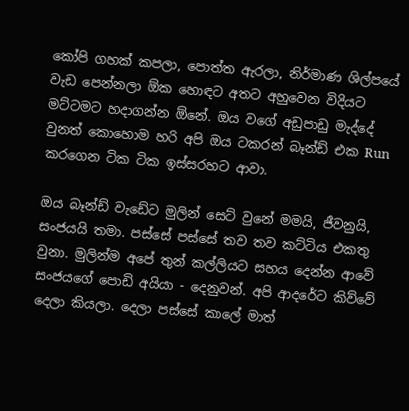කෝපි ගහක් කපලා, පොත්ත ඇරලා, නිර්මාණ ශිල්පයේ වැඩ පෙන්නලා ඕක හොඳට අතට අහුවෙන විදියට මට්ටමට හදාගන්න ඕනේ. ඔය වගේ අඩුපාඩු මැද්දේ වුනත් කොහොම හරි අපි ඔය ටකරන් බෑන්ඩ් එක Run කරගෙන ටික ටික ඉස්සරහට ආවා.

ඔය බෑන්ඩ් වැඩේට මුලින් සෙට් වුනේ මමයි, ජීවනුයි, සංජයයි තමා. පස්සේ පස්සේ තව තව කට්ටිය එකතු වුනා. මුලින්ම අපේ තුන් කල්ලියට සහය දෙන්න ආවේ සංජයගේ පොඩි අයියා - දෙනුවන්. අපි ආදරේට කිව්වේ දෙලා කියලා. දෙලා පස්සේ කාලේ මාත්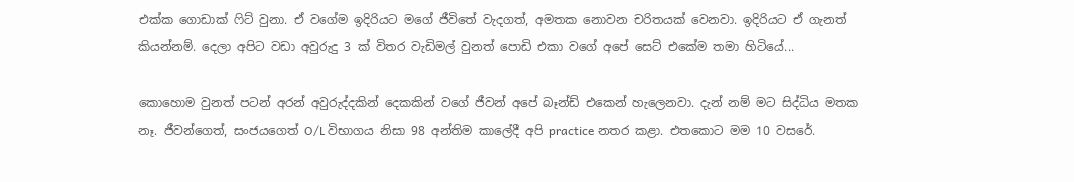එක්ක ගොඩාක් ෆිට් වුනා. ඒ වගේම ඉදිරියට මගේ ජීවිතේ වැදගත්, අමතක නොවන චරිතයක් වෙනවා. ඉදිරියට ඒ ගැනත් කියන්නම්. දෙලා අපිට වඩා අවුරුදු 3 ක් විතර වැඩිමල් වුනත් පොඩි එකා වගේ අපේ සෙට් එකේම තමා හිටියේ...

කොහොම වුනත් පටන් අරන් අවුරුද්දකින් දෙකකින් වගේ ජීවන් අපේ බෑන්ඩ් එකෙන් හැලෙනවා. දැන් නම් මට සිද්ධිය මතක නෑ. ජීවන්ගෙත්, සංජයගෙත් O/L විභාගය නිසා 98 අන්තිම කාලේදී අපි practice නතර කළා. එතකොට මම 10 වසරේ.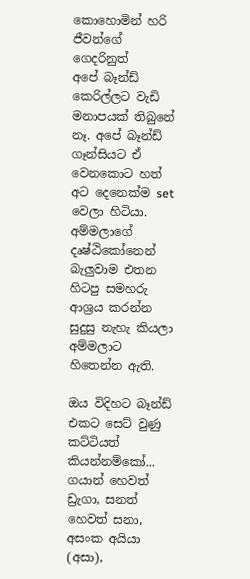කොහොමින් හරි ජීවන්ගේ ගෙදරිනුත්      අපේ බෑන්ඩ් කෙරිල්ලට වැඩි මනාපයක් තිබුනේ නෑ. අපේ බෑන්ඩ් ගෑන්සියට ඒ වෙනකොට හත් අට දෙනෙක්ම set වෙලා හිටියා. අම්මලාගේ දෘෂ්ඨිකෝනෙන් බැලුවාම එතන හිටපු සමහරු ආශ්‍රය කරන්න සුදුසු නැහැ කියලා අම්මලාට හිතෙන්න ඇති.

ඔය විදිහට බෑන්ඩ් එකට සෙට් වුණු කට්ටියත් කියන්නම්කෝ... ගයාන් හෙවත් ඩ්‍රැගා, සනත් හෙවත් සනා, අසංක අයියා (අසා),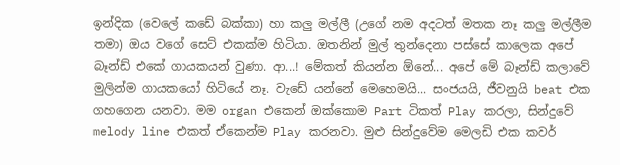ඉන්දික (වෙලේ කඩේ බක්කා) හා කලු මල්ලී (උගේ නම අදටත් මතක නෑ කලු මල්ලීම තමා) ඔය වගේ සෙට් එකක්ම හිටියා. ඔතනින් මුල් තුන්දෙනා පස්සේ කාලෙක අපේ බෑන්ඩ් එකේ ගායකයන් වුණා. ආ...! මේකත් කියන්න ඕනේ... අපේ මේ බෑන්ඩ් කලාවේ මුලින්ම ගායකයෝ හිටියේ නෑ. වැඩේ යන්නේ මෙහෙ‍මයි... සංජයයි, ජීවනුයි beat එක ගහගෙන යනවා. මම organ එකෙන් ඔක්කොම Part ටිකත් Play කරලා, සින්දුවේ melody line එකත් ඒකෙන්ම Play කරනවා. මුළු සින්දුවේම මෙලඩි එක කවර්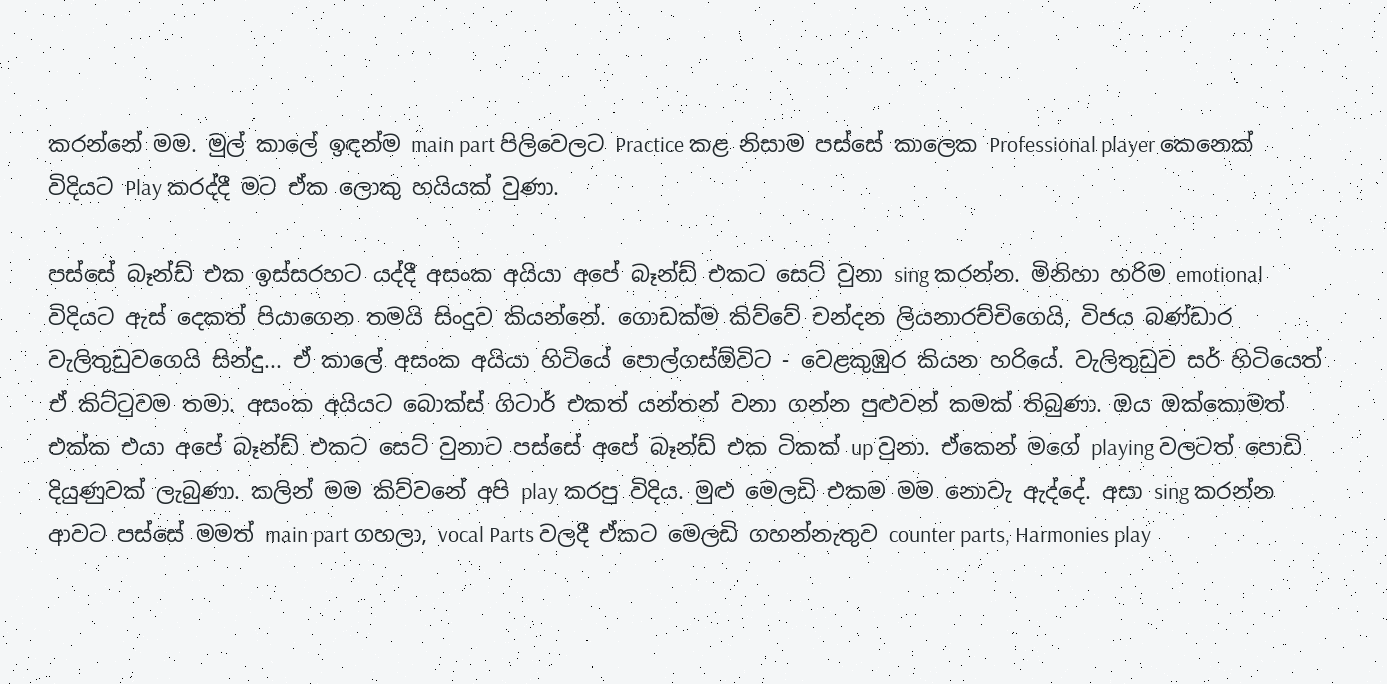කරන්නේ මම. මුල් කාලේ ඉඳන්ම main part පිලිවෙලට Practice කළ නිසාම පස්සේ කාලෙක Professional player කෙනෙක් විදියට Play කරද්දී මට ඒක ලොකු හයියක් වුණා.

පස්සේ බෑන්ඩ් එක ඉස්සරහට යද්දී අසංක අයියා අපේ බෑන්ඩ් එකට සෙට් වුනා sing කරන්න. මිනිහා හරිම emotional විදියට ඇස් දෙකත් පියාගෙන තමයි සිංදුව කියන්නේ. ගොඩක්ම කිව්වේ චන්දන ලියනාරච්චිගෙයි, විජය බණ්ඩාර වැලිතුඩුවගෙයි සින්දු... ඒ කාලේ අසංක අයියා හිටියේ පොල්ගස්ඕවිට - වෙළකුඹුර කියන හරියේ. වැලිතුඩුව සර් හිටියෙත් ඒ කිට්ටුවම තමා. අසංක අයියට බොක්ස් ගිටාර් එකත් යන්තන් වනා ගන්න පුළුවන් කමක් තිබුණා. ඔය ඔක්කොමත් එක්ක එයා අපේ බෑන්ඩ් එකට සෙට් වුනාට පස්සේ අපේ බෑන්ඩ් එක ටිකක් up වුනා. ඒකෙන් මගේ playing වලටත් පොඩි දියුණුවක් ලැබුණා. කලින් මම කිව්වනේ අපි play කරපු විදිය. මුළු මෙලඩි එකම මම නොවැ ඇද්දේ. අසා sing කරන්න ආවට පස්සේ මමත් main part ගහලා, vocal Parts වලදී ඒකට මෙලඩි ගහන්නැතුව counter parts, Harmonies play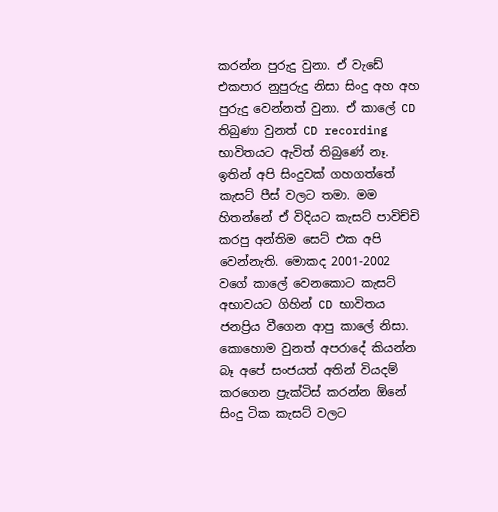කරන්න පුරුදු වුනා. ඒ වැඩේ එකපාර නුපුරුදු නිසා සිංදු අහ අහ පුරුදු වෙන්නත් වුනා. ඒ කාලේ CD තිබුණා වුනත් CD recording භාවිතයට ඇවිත් තිබුණේ නෑ. ඉතින් අපි සිංදුවක් ගහගත්තේ කැසට් පීස් වලට තමා. මම හිතන්නේ ඒ විදියට කැසට් පාවිච්චි කරපු අන්තිම සෙට් එක අපි වෙන්නැති. මොකද 2001-2002 වගේ කාලේ වෙනකොට කැසට් අභාවයට ගිහින් CD භාවිතය ජනප්‍රිය වීගෙන ආපු කාලේ නිසා. කොහොම වුනත් අපරාදේ කියන්න බෑ අපේ සංජයත් අතින් වියදම් කරගෙන ප්‍රැක්ටිස් කරන්න ඕනේ සිංදු ටික කැසට් වලට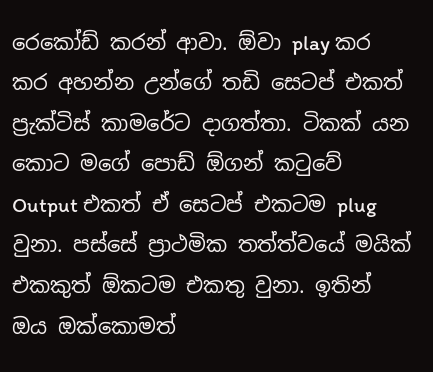රෙකෝඩ් කරන් ආවා. ඕවා play කර කර අහන්න උන්ගේ තඩි සෙටප් එකත් ප්‍රැක්ටිස් කාමරේට දාගත්තා. ටිකක් යන කොට මගේ පොඩ් ඕගන් කටුවේ Output එකත් ඒ සෙටප් එකටම plug වුනා. පස්සේ ප්‍රාථමික තත්ත්වයේ මයික් එකකුත් ඕකටම එකතු වුනා. ඉතින් ඔය ඔක්කොමත්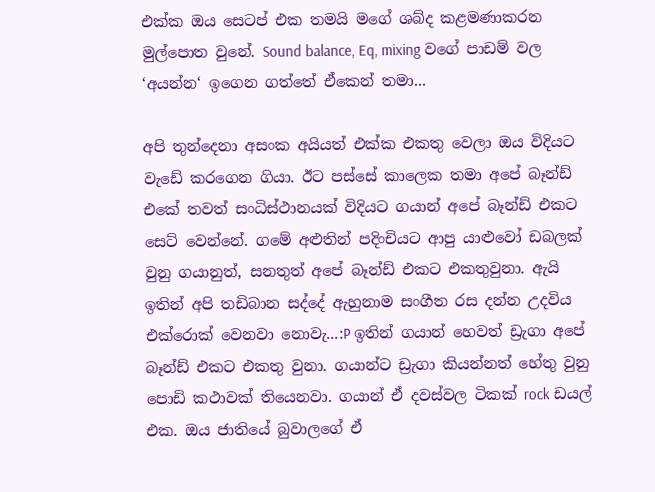එක්ක ඔය සෙටප් එක තමයි මගේ ශබ්ද කළමණාකරන මුල්පොත වුනේ. Sound balance, Eq, mixing වගේ පාඩම් වල ‘අයන්න‘ ඉගෙන ගත්තේ ඒකෙන් තමා...

අපි තුන්දෙනා අසංක අයියත් එක්ක එකතු වෙලා ඔය විදියට වැඩේ කරගෙන ගියා. ඊට පස්සේ කාලෙක තමා අපේ බෑන්ඩ් එකේ තවත් සංධිස්ථානයක් විදියට ගයාන් අපේ බෑන්ඩ් එකට සෙට් වෙන්නේ. ගමේ අළුතින් පදිංචියට ආපු යාළුවෝ ඩබලක් වුනු ගයානුත්, සනතුත් අපේ බෑන්ඩ් එකට එකතුවුනා. ඇයි ඉතින් අපි තඩිබාන සද්දේ ඇහුනාම සංගීත රස දන්න උදවිය එක්රොක් වෙනවා නොවැ...:P ඉතින් ගයාන් හෙවත් ඩ්‍රැගා අපේ බෑන්ඩ් එකට එකතු වුනා. ගයාන්ට ඩ්‍රැගා කියන්නත් හේතු වුනු පොඩි කථාවක් තියෙනවා. ගයාන් ඒ දවස්වල ටිකක් rock ඩයල් එක. ඔය ජාතියේ බුවාලගේ ඒ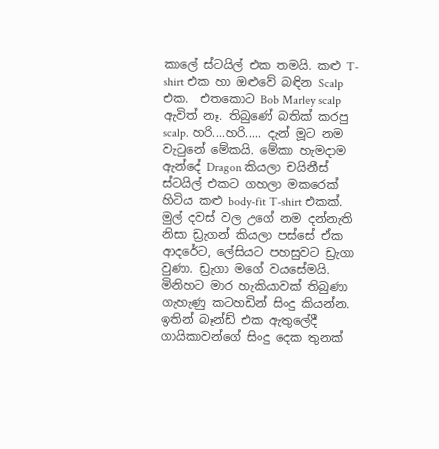කාලේ ස්ටයිල් එක තමයි. කළු T-shirt එක හා ඔළුවේ බඳින Scalp එක.  එතකොට Bob Marley scalp ඇවිත් නෑ. තිබුණේ බතික් කරපු scalp. හරි....හරි..... දැන් මූට නම වැටුනේ මේකයි. මේකා හැමදාම ඇන්දේ Dragon කියලා චයිනීස් ස්ටයිල් එකට ගහලා මකරෙක් හිටිය කළු body-fit T-shirt එකක්. මුල් දවස් වල උගේ නම දන්නැති නිසා ඩ්‍රැගන් කියලා පස්සේ ඒක ආදරේට, ලේසියට පහසුවට ඩ්‍රැගා වුණා. ඩ්‍රැගා මගේ වයසේමයි. මිනිහට මාර හැකියාවක් තිබුණා ගැහැණු කටහඩින් සිංදු කියන්න. ඉතින් බෑන්ඩ් එක ඇතුලේදී ගායිකාවන්ගේ සිංදු දෙක තුනක්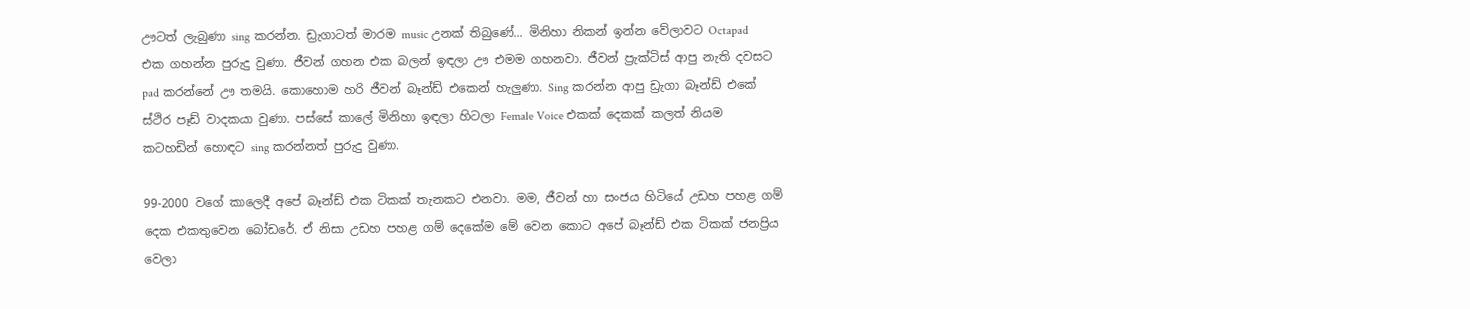ඌටත් ලැබුණා sing කරන්න. ඩ්‍රැගාටත් මාරම music උනක් තිබුණේ... මිනිහා නිකන් ඉන්න වේලාවට Octapad එක ගහන්න පුරුදු වුණා. ජීවන් ගහන එක බලන් ඉඳලා ඌ එමම ගහනවා. ජීවන් ප්‍රැක්ටිස් ආපු නැති දවසට pad කරන්නේ ඌ තමයි. කොහොම හරි ජීවන් බෑන්ඩ් එකෙන් හැලුණා. Sing කරන්න ආපු ඩ්‍රැගා බෑන්ඩ් එකේ ස්ථිර පෑඩ් වාදකයා වුණා. පස්සේ කාලේ මිනිහා ඉඳලා හිටලා Female Voice එකක් දෙකක් කලත් නියම කටහඩින් හොඳට sing කරන්නත් පුරුදු වුණා.

99-2000 වගේ කාලෙදී අපේ බෑන්ඩ් එක ටිකක් තැනකට එනවා. මම, ජීවන් හා සංජය හිටියේ උඩහ පහළ ගම් දෙක එකතුවෙන බෝඩරේ. ඒ නිසා උඩහ පහළ ගම් දෙකේම මේ වෙන කොට අපේ බෑන්ඩ් එක ටිකක් ජනප්‍රිය වෙලා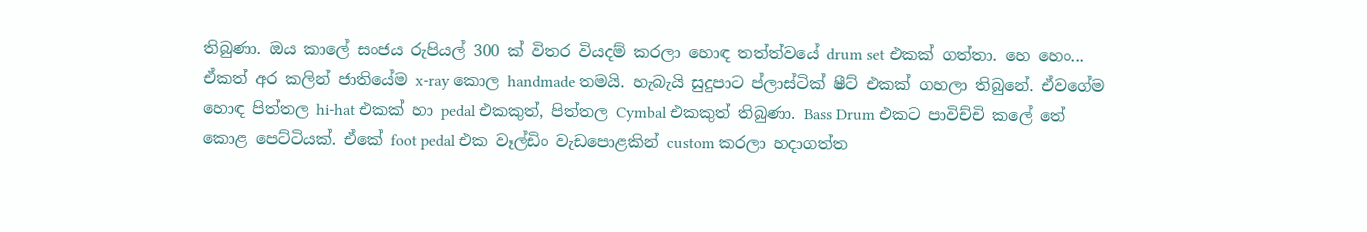තිබුණා. ඔය කාලේ සංජය රුපියල් 300 ක් විතර වියදම් කරලා හොඳ තත්ත්වයේ drum set එකක් ගත්තා. හෙ හෙං... ඒකත් අර කලින් ජාතියේම x-ray කොල handmade තමයි. හැබැයි සුදුපාට ප්ලාස්ටික් ෂීට් එකක් ගහලා තිබුනේ. ඒවගේම හොඳ පිත්තල hi-hat එකක් හා pedal එකකුත්, පිත්තල Cymbal එකකුත් තිබුණා. Bass Drum එකට පාවිච්චි කලේ තේ කොළ පෙට්ටියක්. ඒකේ foot pedal එක වෑල්ඩිං වැඩපොළකින් custom කරලා හදාගත්ත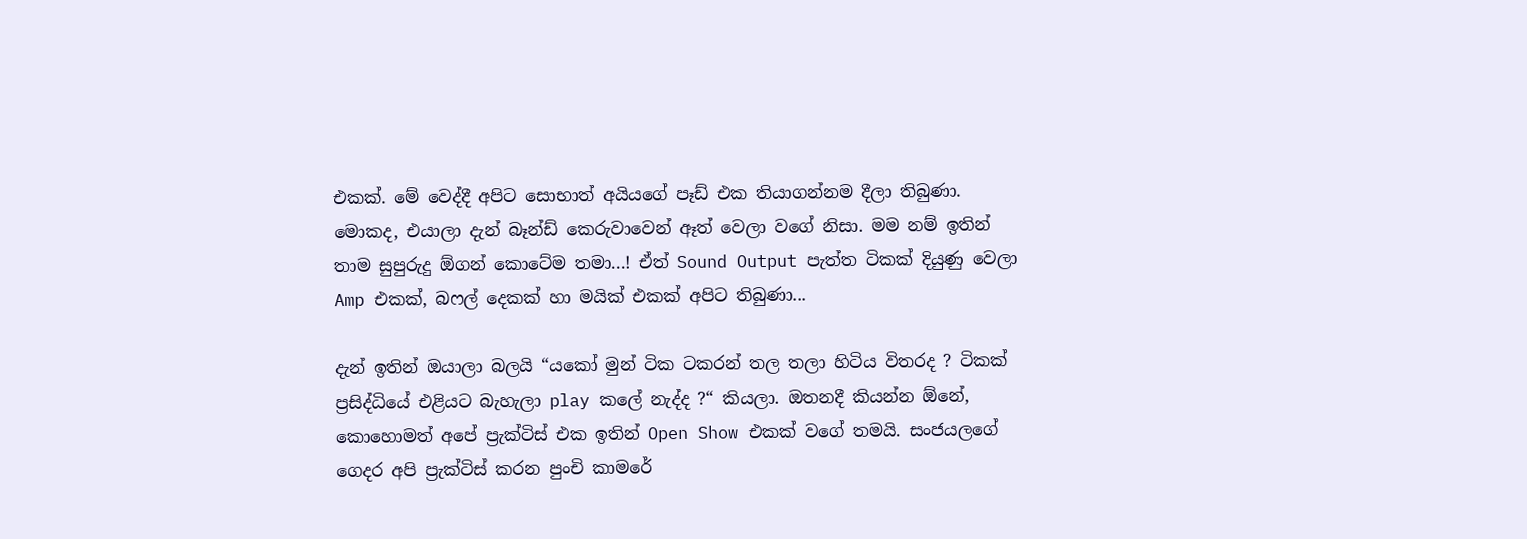එකක්. මේ වෙද්දී අපිට සොභාත් අයියගේ පෑඩ් එක තියාගන්නම දීලා තිබුණා. මොකද, එයාලා දැන් බෑන්ඩ් කෙරුවාවෙන් ඈත් වෙලා වගේ නිසා. මම නම් ඉතින් තාම සුපුරුදු ඕගන් කොටේම තමා...! ඒත් Sound Output පැත්ත ටිකක් දියුණු වෙලා Amp එකක්, බෆල් දෙකක් හා මයික් එකක් අපිට තිබුණා...

දැන් ඉතින් ඔයාලා බලයි “යකෝ මුන් ටික ටකරන් තල තලා හිටිය විතරද ? ටිකක් ප්‍රසිද්ධියේ එළියට බැහැලා play කලේ නැද්ද ?“ කියලා. ඔතනදී කියන්න ඕනේ, කොහොමත් අපේ ප්‍රැක්ටිස් එක ඉතින් Open Show එකක් වගේ තමයි. සංජයලගේ ගෙදර අපි ප්‍රැක්ටිස් කරන පුංචි කාමරේ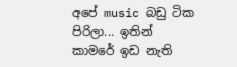අපේ music බඩු ටික පිරිලා... ඉතින් කාමරේ ඉඩ නැති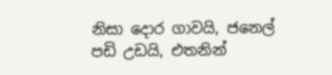නිසා දොර ගාවයි, ජනෙල් පඩි උඩයි, එතනින්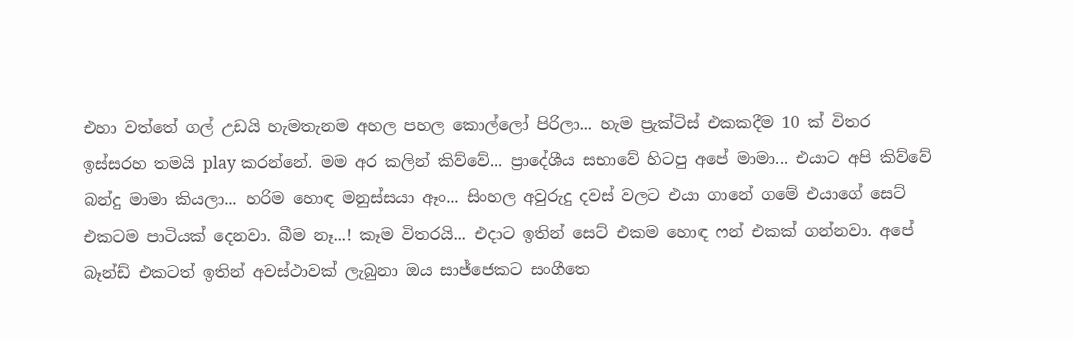එහා වත්තේ ගල් උඩයි හැමතැනම අහල පහල කොල්ලෝ පිරිලා... හැම ප්‍රැක්ටිස් එකකදීම 10 ක් විතර ඉස්සරහ තමයි play කරන්නේ. මම අර කලින් කිව්වේ... ප්‍රාදේශීය සභාවේ හිටපු අපේ මාමා... එයාට අපි කිව්වේ බන්දු මාමා කියලා... හරිම හොඳ මනුස්සයා ඈං... සිංහල අවුරුදු දවස් වලට එයා ගානේ ගමේ එයාගේ සෙට් එකටම පාටියක් දෙනවා. බීම නෑ...! කෑම විතරයි... එදාට ඉතින් සෙට් එකම හොඳ ෆන් එකක් ගන්නවා. අපේ බෑන්ඩ් එකටත් ඉතින් අවස්ථාවක් ලැබුනා ඔය සාජ්ජෙකට සංගීතෙ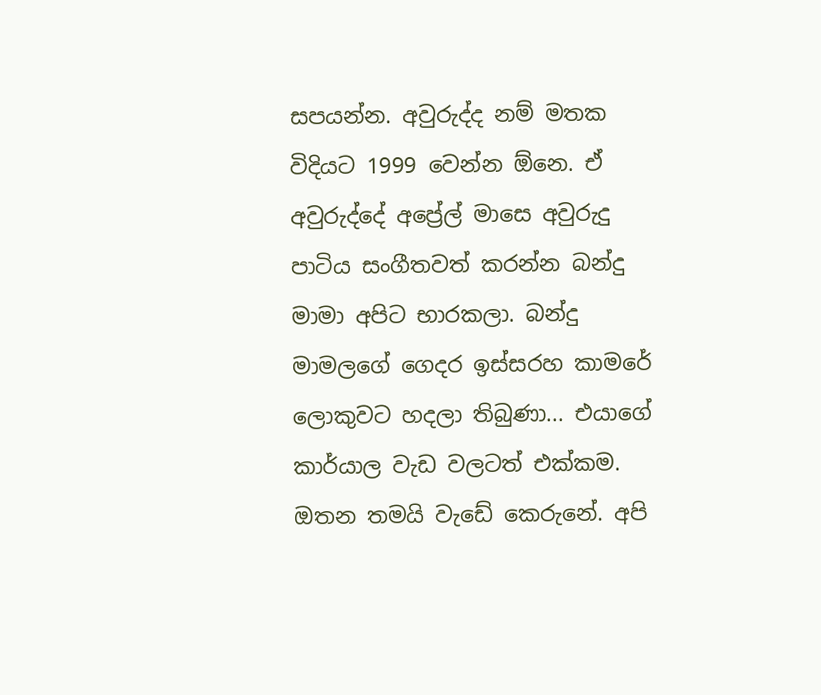සපයන්න. අවුරුද්ද නම් මතක විදියට 1999 වෙන්න ඕනෙ. ඒ අවුරුද්දේ අප්‍රේල් මාසෙ අවුරුදු පාටිය සංගීතවත් කරන්න බන්දු මාමා අපිට භාරකලා. බන්දු මාමලගේ ගෙදර ඉස්සරහ කාමරේ ලොකුවට හදලා තිබුණා... එයාගේ කාර්යාල වැඩ වලටත් එක්කම. ඔතන තමයි වැඩේ කෙරුනේ. අපි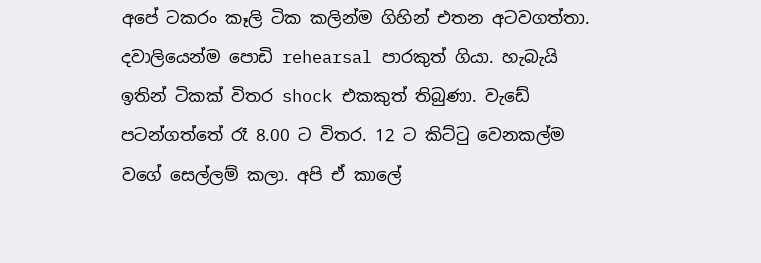අපේ ටකරං කෑලි ටික කලින්ම ගිහින් එතන අටවගත්තා. දවාලියෙන්ම පොඩි rehearsal පාරකුත් ගියා. හැබැයි ඉතින් ටිකක් විතර shock එකකුත් තිබුණා. වැඩේ පටන්ගත්තේ රෑ 8.00 ට විතර. 12 ට කිට්ටු වෙනකල්ම වගේ සෙල්ලම් කලා. අපි ඒ කාලේ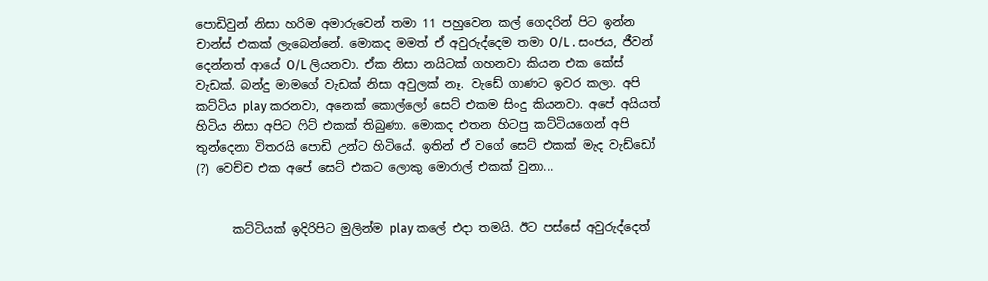පොඩිවුන් නිසා හරිම අමාරුවෙන් තමා 11 පහුවෙන කල් ගෙදරින් පිට ඉන්න චාන්ස් එකක් ලැබෙන්නේ. මොකද මමත් ඒ අවුරුද්දෙම තමා O/L . සංජය, ජීවන් දෙන්නත් ආයේ O/L ලියනවා. ඒක නිසා නයිටක් ගහනවා කියන එක කේස් වැඩක්. බන්දු මාමගේ වැඩක් නිසා අවුලක් නෑ. වැඩේ ගාණට ඉවර කලා. අපි කට්ටිය play කරනවා, අනෙක් කොල්ලෝ සෙට් එකම සිංදු කියනවා. අපේ අයියත් හිටිය නිසා අපිට ෆිට් එකක් තිබුණා. මොකද එතන හිටපු කට්ටියගෙන් අපි තුන්දෙනා විතරයි පොඩි උන්ට හිටියේ. ඉතින් ඒ වගේ සෙට් එකක් මැද වැඩ්ඩෝ (?) වෙච්ච එක අපේ සෙට් එකට ලොකු මොරාල් එකක් වුනා...


      කට්ටියක් ඉදිරිපිට මුලින්ම play කලේ එදා තමයි. ඊට පස්සේ අවුරුද්දෙත්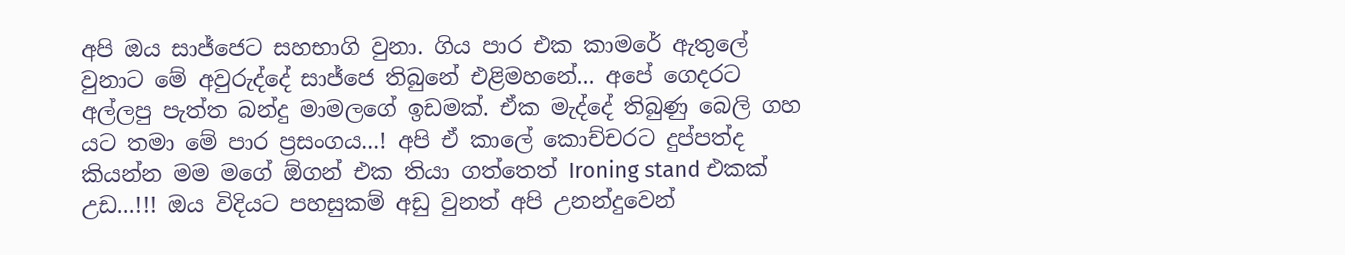අපි ඔය සාජ්ජෙට සහභාගි වුනා. ගිය පාර එක කාමරේ ඇතුලේ වුනාට මේ අවුරුද්දේ සාජ්ජෙ තිබුනේ එළිමහනේ... අපේ ගෙදරට අල්ලපු පැත්ත බන්දු මාමලගේ ඉඩමක්. ඒක මැද්දේ තිබුණු බෙලි ගහ යට තමා මේ පාර ප්‍රසංගය...! අපි ඒ කාලේ කොච්චරට දුප්පත්ද කියන්න මම මගේ ඕගන් එක තියා ගත්තෙත් Ironing stand එකක් උඩ...!!! ඔය විදියට පහසුකම් අඩු වුනත් අපි උනන්දුවෙන්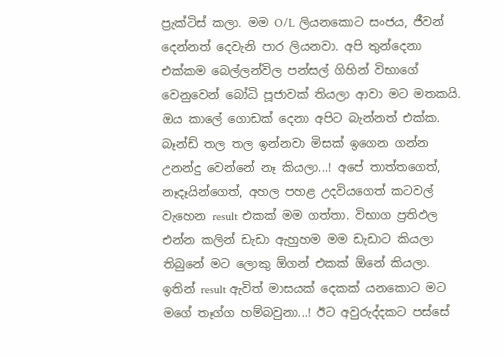ප්‍රැක්ටිස් කලා. මම O/L ලියනකොට සංජය, ජීවන් දෙන්නත් දෙවැනි පාර ලියනවා. අපි තුන්දෙනා එක්කම බෙල්ලන්විල පන්සල් ගිහින් විභාගේ වෙනුවෙන් බෝධි පූජාවක් තියලා ආවා මට මතකයි. ඔය කාලේ ගොඩක් දෙනා අපිට බැන්නත් එක්ක. බෑන්ඩ් තල තල ඉන්නවා මිසක් ඉගෙන ගන්න උනන්දු වෙන්නේ නෑ කියලා...! අපේ තාත්තගෙත්, නෑදෑයින්ගෙත්, අහල පහළ උදවියගෙත් කටවල් වැහෙන result එකක් මම ගත්තා. විභාග ප්‍රතිඵල එන්න කලින් ඩැඩා ඇහුහම මම ඩැඩාට කියලා තිබුනේ මට ලොකු ඕගන් එකක් ඕනේ කියලා. ඉතින් result ඇවිත් මාසයක් දෙකක් යනකොට මට මගේ තෑග්ග හම්බවුනා...! ඊට අවුරුද්දකට පස්සේ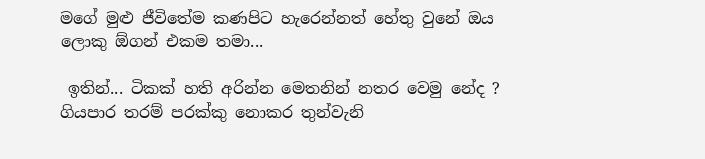මගේ මුළු ජීවිතේම කණපිට හැරෙන්නත් හේතු වුනේ ඔය ලොකු ඕගන් එකම තමා...

 ඉතින්... ටිකක් හති අරින්න මෙතනින් නතර වෙමු නේද ? ගියපාර තරම් පරක්කු නොකර තුන්වැනි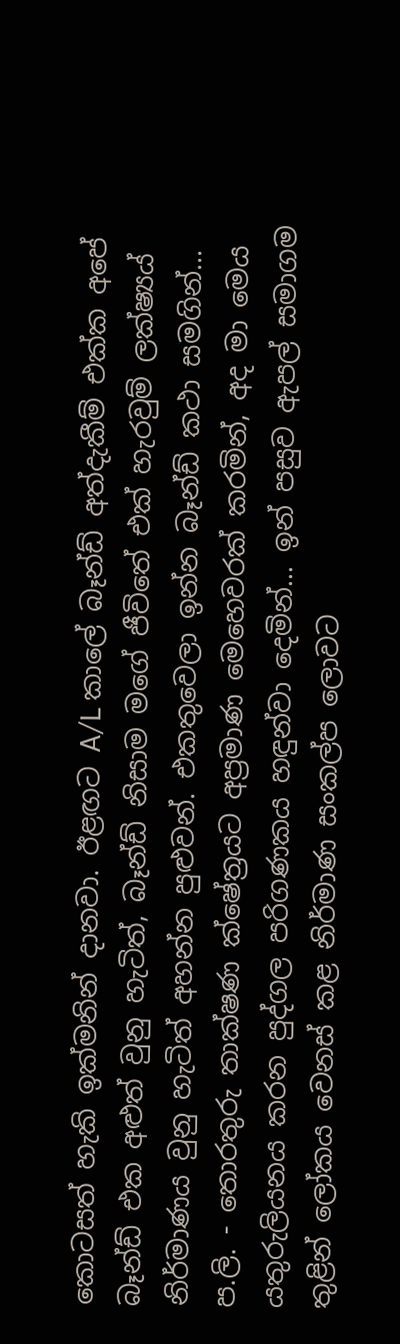කොටසත් හැකි ඉක්මනින් දානවා. ඊළඟට A/L කාලේ බෑන්ඩ් අත්දැකීම් එක්ක අපේ බෑන්ඩ් එක අළුත් වුනු හැටිත්, බෑන්ඩ් නිසාම මගේ ජීවිතේ එක් හැරවුම් ලක්ෂ්‍යය් නිර්මාණය වුනු හැටිත් අහන්න පුළුවන්. එකතුවෙලා ඉන්න බෑන්ඩ් කථා සමගින්...
ප.ලි. - තොරතුරු තාක්ෂණ ක්ෂේත්‍රයට අප්‍රමාණ මෙහෙවරක් කරමින්, අද මා මෙය යතුරුලියනය කරන පුද්ගල පරිගණකය හඳුන්වා දෙමින්... ඉන් පසුව ඇපල් සමාගම තුළින් ලෝකය වෙනස් කළ නිර්මාණ සංකල්ප ලොවට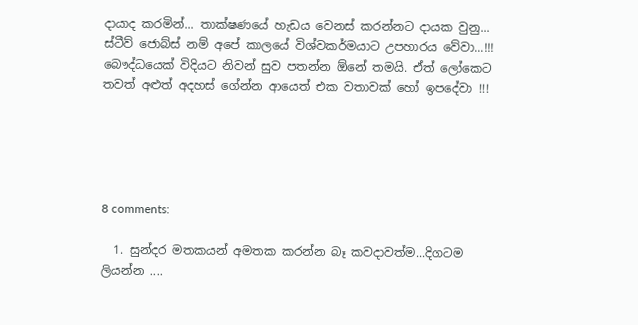දායාද කරමින්... තාක්ෂණයේ හැඩය වෙනස් කරන්නට දායක වුනු... ස්ටීව් ජොබ්ස් නම් අපේ කාලයේ විශ්වකර්මයාට උපහාරය වේවා...!!! බෞද්ධයෙක් විදියට නිවන් සුව පතන්න ඕනේ තමයි. ඒත් ලෝකෙට තවත් අළුත් අදහස් ගේන්න ආයෙත් එක වතාවක් හෝ ඉපදේවා !!!





8 comments:

  1. සුන්දර මතකයන් අමතක කරන්න බෑ කවදාවත්ම...දිගටම ලියන්න ....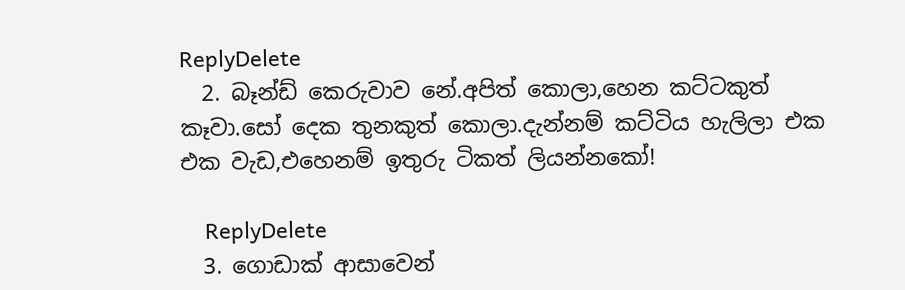ReplyDelete
  2. බෑන්ඩ් කෙරුවාව නේ.අපිත් කොලා,හෙන කට්ටකුත් කෑවා.සෝ දෙක තුනකුත් කොලා.දැන්නම් කට්ටිය හැලිලා එක එක වැඩ,එහෙනම් ඉතුරු ටිකත් ලියන්නකෝ!

    ReplyDelete
  3. ගොඩාක් ආසාවෙන්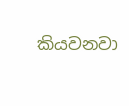කියවනවා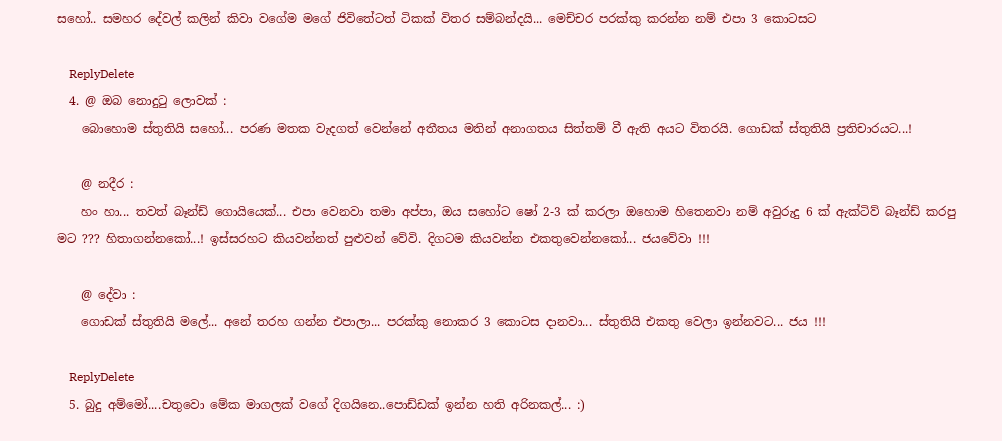සහෝ.. සමහර දේවල් කලින් කිවා වගේම මගේ ජිවිතේටත් ටිකක් විතර සම්බන්දයි... මෙච්චර පරක්කු කරන්න නම් එපා 3 කොටසට

    ReplyDelete
  4. @ ඔබ නොදු‍ටු ලොවක් :
    බොහොම ස්තුතියි සහෝ... පරණ මතක වැදගත් වෙන්නේ අතීතය මතින් අනාගතය සිත්තම් වී ඇති අයට විතරයි. ගොඩක් ස්තුතියි ප්‍රතිචාරයට...!

    @ නදීර :
    හං හා... තවත් බෑන්ඩ් ගොයියෙක්... එපා වෙනවා තමා අප්පා, ඔය සහෝට ෂෝ 2-3 ක් කරලා ඔහොම හිතෙනවා නම් අවුරුදු 6 ක් ඇක්ටිව් බෑන්ඩ් කරපු මට ??? හිතාගන්නකෝ...! ඉස්සරහට කියවන්නත් පුළුවන් වේවි. දිගටම කියවන්න එකතුවෙන්නකෝ... ජයවේවා !!!

    @ දේවා :
    ගොඩක් ස්තුතියි මලේ... අනේ තරහ ගන්න එපාලා... පරක්කු නොකර 3 කොටස දානවා... ස්තුතියි එකතු වෙලා ඉන්නවට... ජය !!!

    ReplyDelete
  5. බුදු අම්මෝ....චතුවො මේක මාගලක් වගේ දිගයිනෙ..පොඩ්ඩක් ඉන්න හති අරිනකල්... :)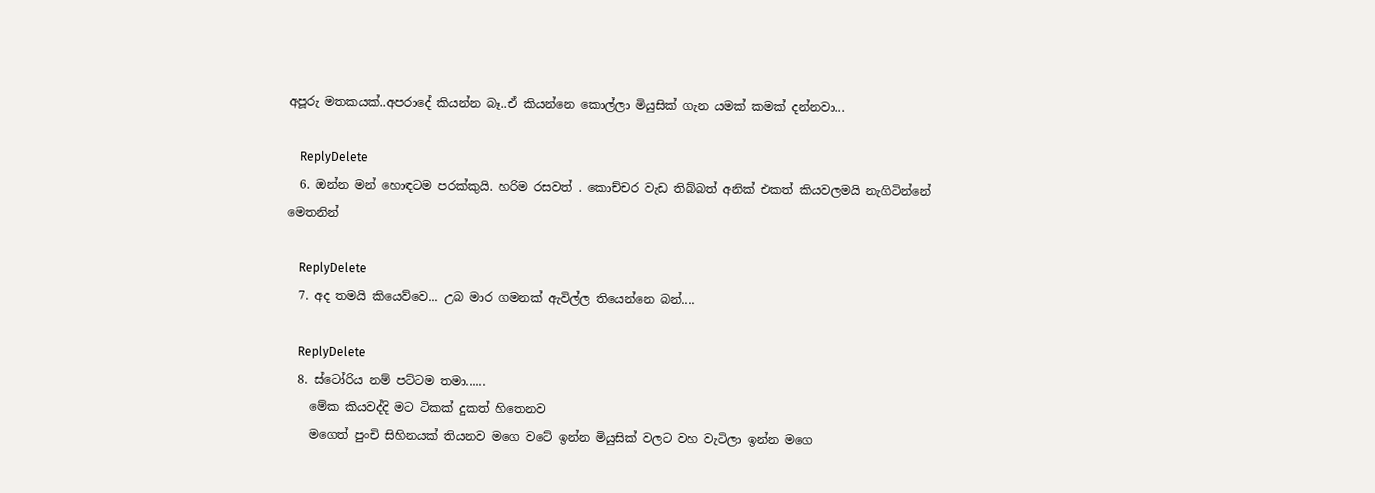අපූරු මතකයක්..අපරාදේ කියන්න බෑ..ඒ කියන්නෙ කොල්ලා මියුසික් ගැන යමක් කමක් දන්නවා...

    ReplyDelete
  6. ඔන්න මන් හොඳටම පරක්කුයි. හරිම රසවත් . කොච්චර වැඩ තිබ්බත් අනික් එකත් කියවලමයි නැගිටින්නේ මෙතනින්

    ReplyDelete
  7. අද තමයි කියෙව්වෙ... උබ මාර ගමනක් ඇවිල්ල තියෙන්නෙ බන්....

    ReplyDelete
  8. ස්ටෝරිය නම් පට්ටම තමා......
    මේක කියවද්දි මට ටිකක් දුකත් හිතෙනව
    මගෙත් පුංචි සිහිනයක් තියනව මගෙ වටේ ඉන්න මියුසික් වලට වහ වැටිලා ඉන්න මගෙ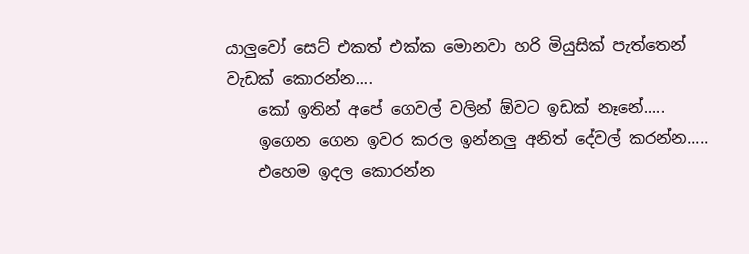යාලුවෝ සෙට් එකත් එක්ක මොනවා හරි මියුසික් පැත්තෙන් වැඩක් කොරන්න....
    කෝ ඉතින් අපේ ගෙවල් වලින් ඕවට ඉඩක් නෑනේ.....
    ඉගෙන ගෙන ඉවර කරල ඉන්නලු අනිත් දේවල් කරන්න.....
    එහෙම ඉදල කොරන්න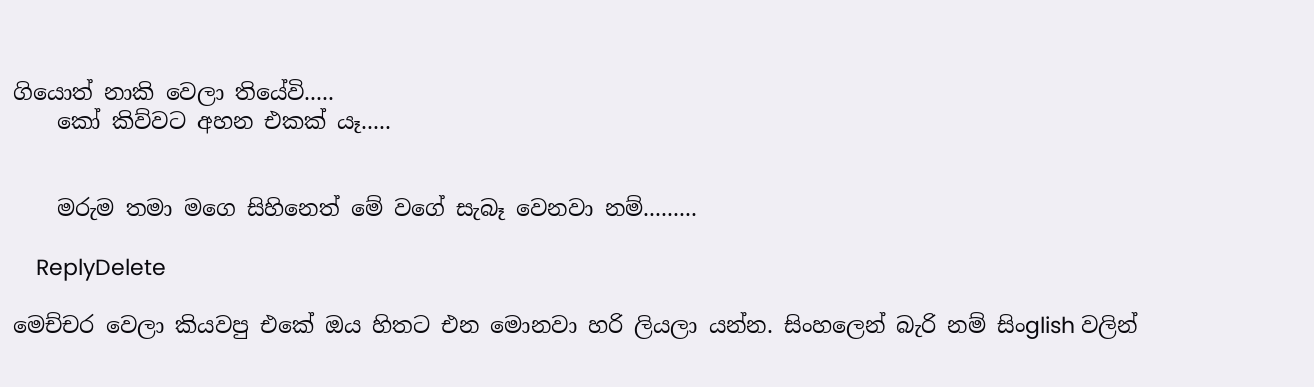ගියොත් නාකි වෙලා තියේවි.....
    කෝ කිව්වට අහන එකක් යෑ.....


    මරුම තමා මගෙ සිහිනෙත් මේ වගේ සැබෑ වෙනවා නම්.........

    ReplyDelete

මෙච්චර වෙලා කියවපු එකේ ඔය හිතට එන මොනවා හරි ලියලා යන්න. සිංහලෙන් බැරි නම් සිංglish වලින්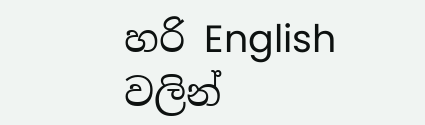හරි English වලින්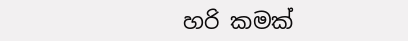හරි කමක්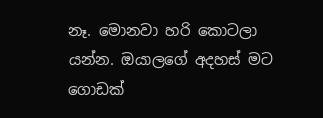නෑ. මොනවා හරි කොටලා යන්න. ඔයාලගේ අදහස් මට ගොඩක්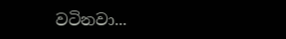වටිනවා...